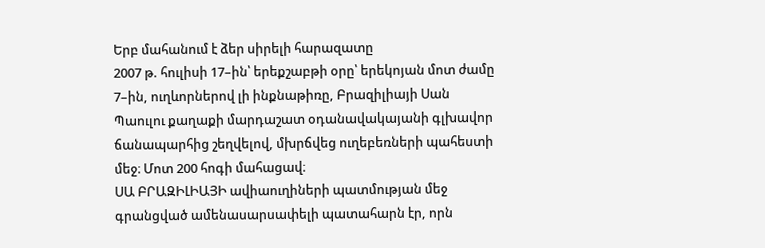Երբ մահանում է ձեր սիրելի հարազատը
2007 թ. հուլիսի 17–ին՝ երեքշաբթի օրը՝ երեկոյան մոտ ժամը 7–ին, ուղևորներով լի ինքնաթիռը, Բրազիլիայի Սան Պաուլու քաղաքի մարդաշատ օդանավակայանի գլխավոր ճանապարհից շեղվելով, մխրճվեց ուղեբեռների պահեստի մեջ։ Մոտ 200 հոգի մահացավ։
ՍԱ ԲՐԱԶԻԼԻԱՅԻ ավիաուղիների պատմության մեջ գրանցված ամենասարսափելի պատահարն էր, որն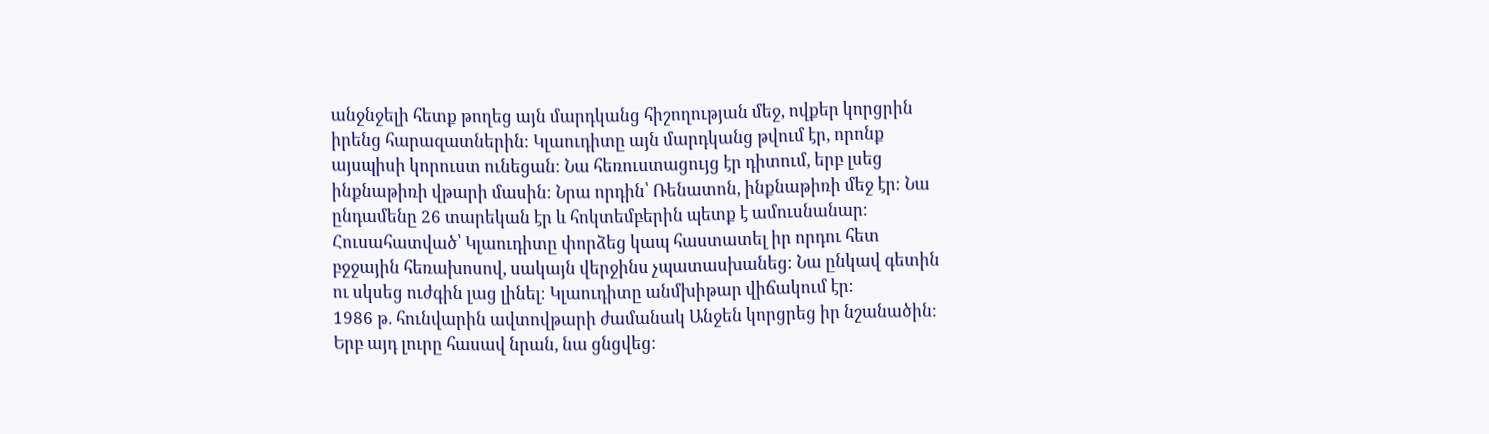անջնջելի հետք թողեց այն մարդկանց հիշողության մեջ, ովքեր կորցրին իրենց հարազատներին։ Կլաուդիտը այն մարդկանց թվում էր, որոնք այսպիսի կորուստ ունեցան։ Նա հեռուստացույց էր դիտում, երբ լսեց ինքնաթիռի վթարի մասին։ Նրա որդին՝ Ռենատոն, ինքնաթիռի մեջ էր։ Նա ընդամենը 26 տարեկան էր և հոկտեմբերին պետք է ամուսնանար։ Հուսահատված՝ Կլաուդիտը փորձեց կապ հաստատել իր որդու հետ բջջային հեռախոսով, սակայն վերջինս չպատասխանեց։ Նա ընկավ գետին ու սկսեց ուժգին լաց լինել։ Կլաուդիտը անմխիթար վիճակում էր։
1986 թ. հունվարին ավտովթարի ժամանակ Անջեն կորցրեց իր նշանածին։ Երբ այդ լուրը հասավ նրան, նա ցնցվեց։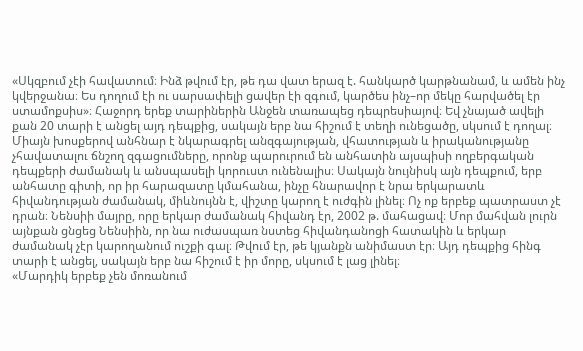«Սկզբում չէի հավատում։ Ինձ թվում էր, թե դա վատ երազ է. հանկարծ կարթնանամ, և ամեն ինչ կվերջանա։ Ես դողում էի ու սարսափելի ցավեր էի զգում, կարծես ինչ–որ մեկը հարվածել էր ստամոքսիս»։ Հաջորդ երեք տարիներին Անջեն տառապեց դեպրեսիայով։ Եվ չնայած ավելի քան 20 տարի է անցել այդ դեպքից, սակայն երբ նա հիշում է տեղի ունեցածը, սկսում է դողալ։
Միայն խոսքերով անհնար է նկարագրել անզգայության, վհատության և իրականությանը չհավատալու ճնշող զգացումները, որոնք պարուրում են անհատին այսպիսի ողբերգական դեպքերի ժամանակ և անսպասելի կորուստ ունենալիս։ Սակայն նույնիսկ այն դեպքում, երբ անհատը գիտի, որ իր հարազատը կմահանա, ինչը հնարավոր է նրա երկարատև հիվանդության ժամանակ, միևնույնն է, վիշտը կարող է ուժգին լինել։ Ոչ ոք երբեք պատրաստ չէ դրան։ Նենսիի մայրը, որը երկար ժամանակ հիվանդ էր, 2002 թ. մահացավ։ Մոր մահվան լուրն այնքան ցնցեց Նենսիին, որ նա ուժասպառ նստեց հիվանդանոցի հատակին և երկար ժամանակ չէր կարողանում ուշքի գալ։ Թվում էր, թե կյանքն անիմաստ էր։ Այդ դեպքից հինգ տարի է անցել, սակայն երբ նա հիշում է իր մորը, սկսում է լաց լինել։
«Մարդիկ երբեք չեն մոռանում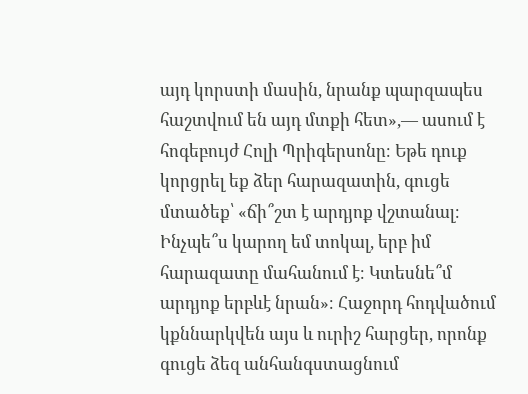այդ կորստի մասին, նրանք պարզապես հաշտվում են այդ մտքի հետ»,— ասում է հոգեբույժ Հոլի Պրիգերսոնը։ Եթե դուք կորցրել եք ձեր հարազատին, գուցե մտածեք՝ «ճի՞շտ է արդյոք վշտանալ։ Ինչպե՞ս կարող եմ տոկալ, երբ իմ հարազատը մահանում է։ Կտեսնե՞մ արդյոք երբևէ նրան»։ Հաջորդ հոդվածում կքննարկվեն այս և ուրիշ հարցեր, որոնք գուցե ձեզ անհանգստացնում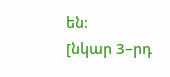են։
[նկար 3–րդ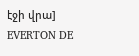էջի վրա]
EVERTON DE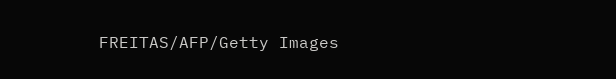FREITAS/AFP/Getty Images